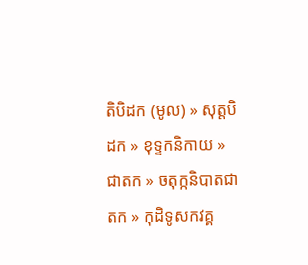តិបិដក (មូល) » សុត្តបិដក » ខុទ្ទកនិកាយ » ជាតក » ចតុក្កនិបាតជាតក » កុដិទូសកវគ្គ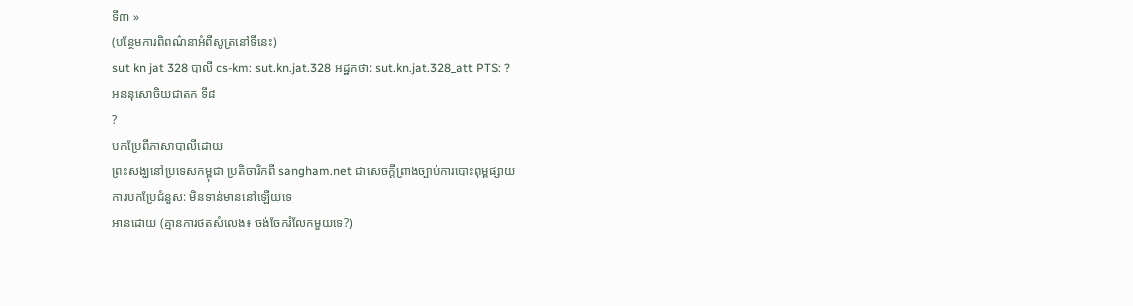ទី៣ »
(បន្ថែមការពិពណ៌នាអំពីសូត្រនៅទីនេះ)
sut kn jat 328 បាលី cs-km: sut.kn.jat.328 អដ្ឋកថា: sut.kn.jat.328_att PTS: ?
អននុសោចិយជាតក ទី៨
?
បកប្រែពីភាសាបាលីដោយ
ព្រះសង្ឃនៅប្រទេសកម្ពុជា ប្រតិចារិកពី sangham.net ជាសេចក្តីព្រាងច្បាប់ការបោះពុម្ពផ្សាយ
ការបកប្រែជំនួស: មិនទាន់មាននៅឡើយទេ
អានដោយ (គ្មានការថតសំលេង៖ ចង់ចែករំលែកមួយទេ?)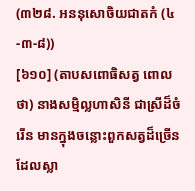(៣២៨. អននុសោចិយជាតកំ (៤-៣-៨))
[៦១០] (តាបសពោធិសត្វ ពោលថា) នាងសម្មិល្លហាសិនី ជាស្រីដ៏ចំរើន មានក្នុងចន្លោះពួកសត្វដ៏ច្រើនដែលស្លា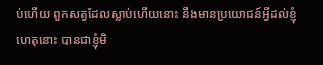ប់ហើយ ពួកសត្វដែលស្លាប់ហើយនោះ នឹងមានប្រយោជន៍អ្វីដល់ខ្ញុំ ហេតុនោះ បានជាខ្ញុំមិ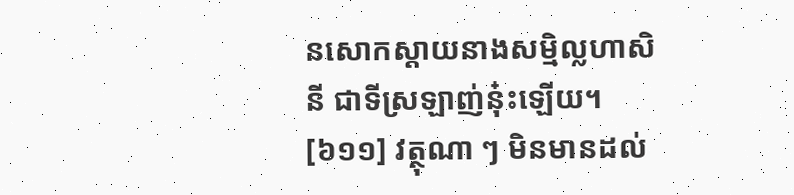នសោកស្ដាយនាងសម្មិល្លហាសិនី ជាទីស្រឡាញ់នុ៎ះឡើយ។
[៦១១] វត្ថុណា ៗ មិនមានដល់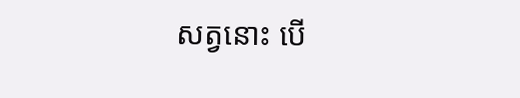សត្វនោះ បើ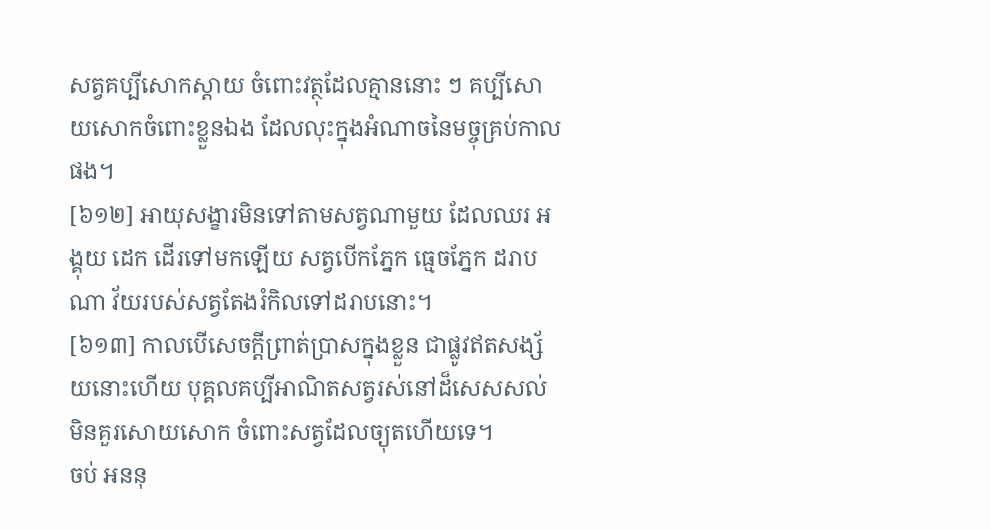សត្វគប្បីសោកស្ដាយ ចំពោះវត្ថុដែលគ្មាននោះ ៗ គប្បីសោយសោកចំពោះខ្លួនឯង ដែលលុះក្នុងអំណាចនៃមច្ចុគ្រប់កាលផង។
[៦១២] អាយុសង្ខារមិនទៅតាមសត្វណាមួយ ដែលឈរ អង្គុយ ដេក ដើរទៅមកឡើយ សត្វបើកភ្នែក ធ្មេចភ្នែក ដរាបណា វ័យរបស់សត្វតែងរំកិលទៅដរាបនោះ។
[៦១៣] កាលបើសេចក្ដីព្រាត់ប្រាសក្នុងខ្លួន ជាផ្លូវឥតសង្ស័យនោះហើយ បុគ្គលគប្បីអាណិតសត្វរស់នៅដ៏សេសសល់ មិនគួរសោយសោក ចំពោះសត្វដែលច្យុតហើយទេ។
ចប់ អននុ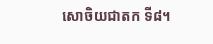សោចិយជាតក ទី៨។